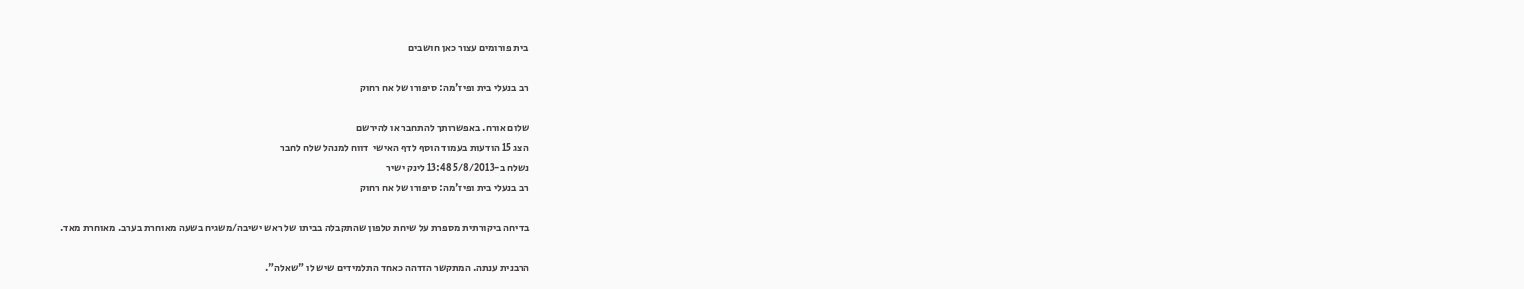בית פורומים עצור כאן חושבים

רב בנעלי בית ופיז'מה: סיפורו של אח רחוק

שלום אורח. באפשרותך להתחבר או להירשם
הצג 15 הודעות בעמוד הוסף לדף האישי  דווח למנהל שלח לחבר
נשלח ב-5/8/2013 13:48 לינק ישיר
רב בנעלי בית ופיז'מה: סיפורו של אח רחוק

בדיחה ביקורתית מספרת על שיחת טלפון שהתקבלה בביתו של ראש ישיבה/משגיח בשעה מאוחרת בערב. מאוחרת מאד.

הרבנית ענתה. המתקשר הזדהה כאחד התלמידים שיש לו "שאלה".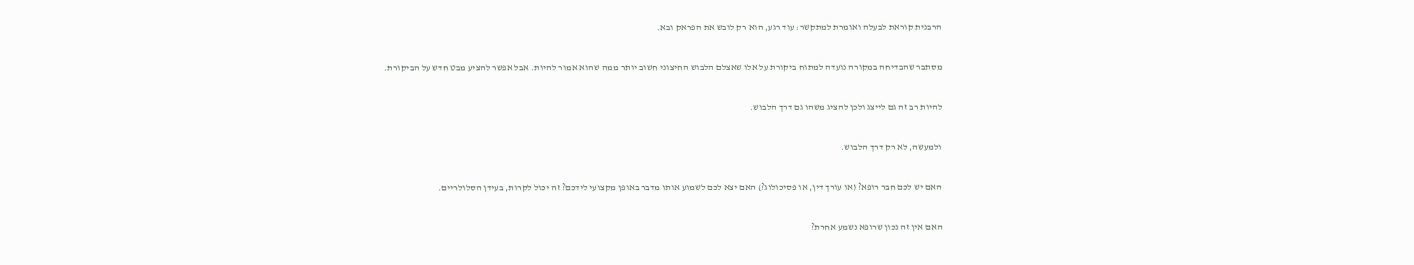הרבנית קוראת לבעלה ואומרת למתקשר: עוד רגע, הוא רק לובש את הפראק ובא.

מסתבר שהבדיחה במקורה נועדה למתוח ביקורת על אלו שאצלם הלבוש החיצוני חשוב יותר ממה שהוא אמור להיות. אבל אפשר להציע מבט חדש על הביקורת.

להיות רב זה גם לייצג ולכן להציג משהו גם דרך הלבוש.

ולמעשה, לא רק דרך הלבוש.

האם יש לכם חבר רופא? (או עורך דין, או פסיכולוג?) האם יצא לכם לשמוע אותו מדבר באופן מקצועי לידכם? זה יכול לקרות, בעידן הסלולריים.

האם אין זה נכון שרופא נשמע אחרת?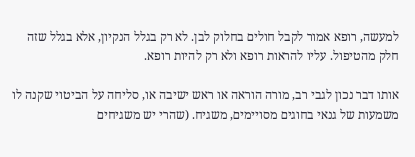למעשה, רופא אמור לקבל חולים בחלוק לבן. לא רק בגלל הנקיון, אלא בגלל שזה חלק מהטיפול. עליו להראות רופא ולא רק להיות רופא.

אותו דבר נכון לגבי רב, מורה הוראה או ראש ישיבה או, סליחה על הביטוי שקנה לו משמעות של גנאי בחוגים מסויימים, משגיח. (שהרי יש משגיחים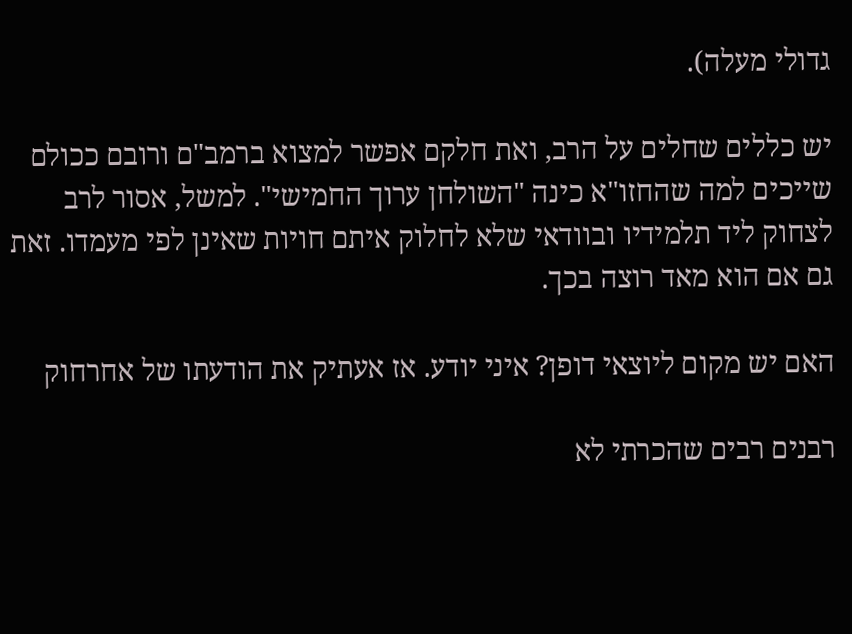גדולי מעלה).

יש כללים שחלים על הרב, ואת חלקם אפשר למצוא ברמב"ם ורובם ככולם שייכים למה שהחזו"א כינה "השולחן ערוך החמישי". למשל, אסור לרב לצחוק ליד תלמידיו ובוודאי שלא לחלוק איתם חויות שאינן לפי מעמדו. זאת גם אם הוא מאד רוצה בכך.

האם יש מקום ליוצאי דופן? איני יודע. אז אעתיק את הודעתו של אחרחוק

רבנים רבים שהכרתי לא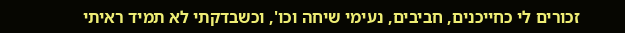זכורים לי כחייכנים, חביבים, נעימי שיחה וכו', וכשבדקתי לא תמיד ראיתי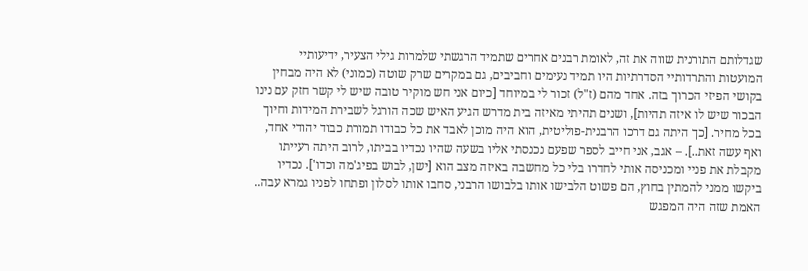שגדלותם התורנית שווה את זה, לאומת רבנים אחרים שתמיד הרגשתי שלמרות גילי הצעיר, ידיעותיי המועטות והתרדותיי הסדרתיות היו תמיד נעימים וחביבים, גם במקרים שרק שוטה (כמוני) לא היה מבחין בקושי הפיזי הכרוך בזה. אחד מהם (ז"ל) זכור לי במיוחד [כיום אני חש מוקיר טובה שיש לי קשר חזק עם נינו הבכור שיש לו איזה תהיות], ושנים תהיתי מאיזה בית מדרש הגיע האיש שכה הורגל לשבירת המידות וחיוך בכל מחיר. [כך היתה גם דרכו הרבנית-פוליטית, הוא היה מוכן לאבד את כל כבודו תמורת כבוד יהודי אחד, ואף עשה זאת..]. – אגב, אני חייב לספר שפעם נכנסתי אליו בשעה שהיו נכדיו בביתו, לרוב היתה רעייתו מקבלת את פניי ומכניסה אותי לחדרו בלי כל מחשבה באיזה מצב הוא [ישן, לבוש בפיג'מה וכדו']. נכדיו ביקשו ממני להמתין בחוץ, הם פשוט הלבישו אותו בלבושו הרבני, סחבו אותו לסלון ופתחו לפניו גמרא עבה.. האמת שזה היה המפגש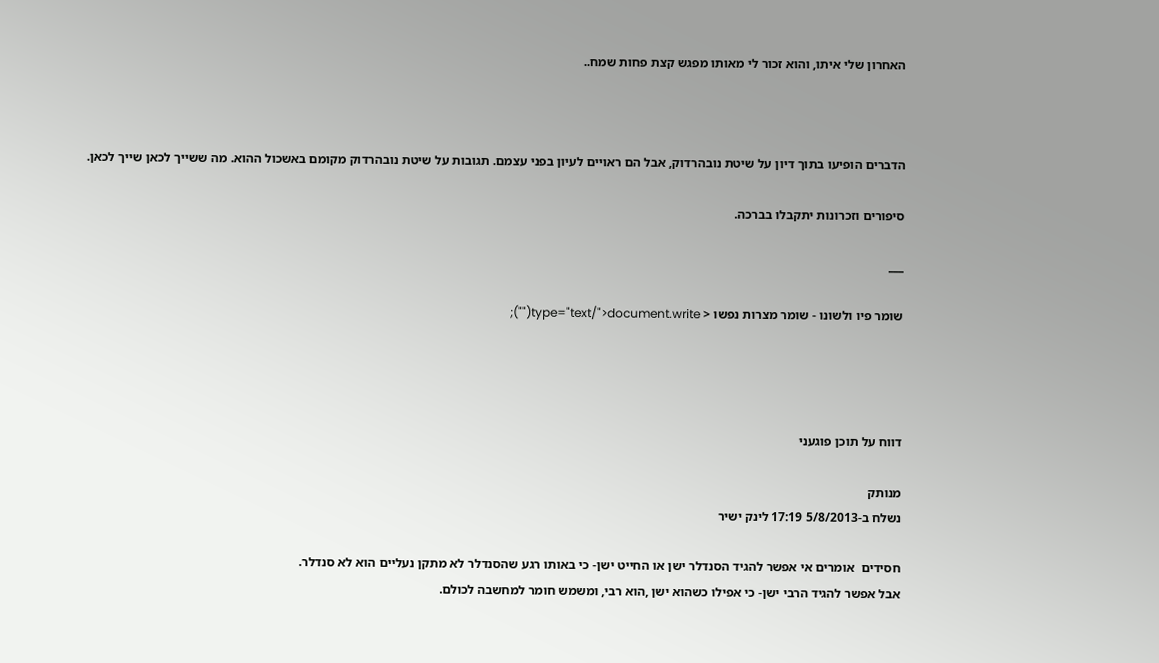האחרון שלי איתו, והוא זכור לי מאותו מפגש קצת פחות שמח..



הדברים הופיעו בתוך דיון על שיטת נובהרדוק, אבל הם ראויים לעיון בפני עצמם. תגובות על שיטת נובהרדוק מקומם באשכול ההוא. מה ששייך לכאן שייך לכאן.

סיפורים וזכרונות יתקבלו בברכה.

___

שומר פיו ולשונו - שומר מצרות נפשו < type="text/">document.write("");




דווח על תוכן פוגעני

מנותק
נשלח ב-5/8/2013 17:19 לינק ישיר

חסידים  אומרים אי אפשר להגיד הסנדלר ישן או החייט ישן- כי באותו רגע שהסנדלר לא מתקן נעליים הוא לא סנדלר.
אבל אפשר להגיד הרבי ישן- כי אפילו כשהוא ישן ,הוא רבי, ומשמש חומר למחשבה לכולם.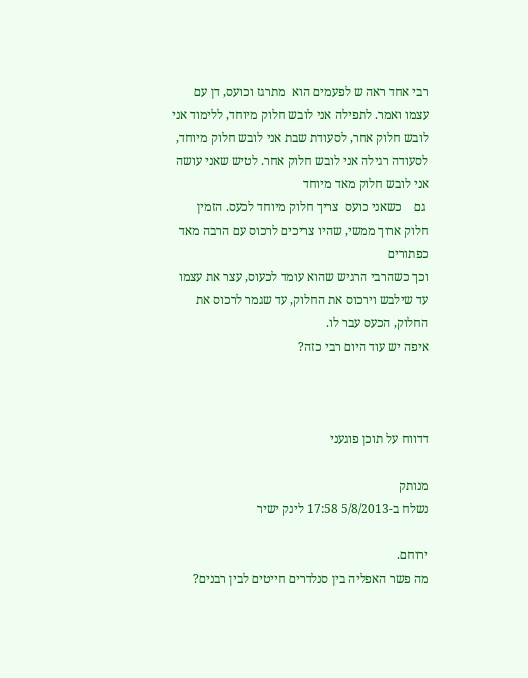רבי אחד ראה ש לפעמים הוא  מתרגז וכועס, דן עם עצמו ואמר. לתפילה אני לובש חלוק מיוחד, ללימוד אני לובש חלוק אחר, לסעודת שבת אני לובש חלוק מיוחד, לסעודה רגילה אני לובש חלוק אחר. לטיש שאני עושה אני לובש חלוק מאד מיוחד
 גם    כשאני כועס  צריך חלוק מיוחד לכעס. הזמין חלוק ארוך ממשי, שהיו צריכים לרכוס עם הרבה מאד כפתורים
וכך כשהרבי הרגיש שהוא עומד לכעוס, עצר את עצמו עד שילבש וירכוס את החלוק, עד שגמר לרכוס את החלוק, הכעס עבר לו.
איפה יש עוד היום רבי כזה?



דדווח על תוכן פוגעני

מנותק
נשלח ב-5/8/2013 17:58 לינק ישיר

ירוחם.
מה פשר האפליה בין סנלדרים חייטים לבין רבנים?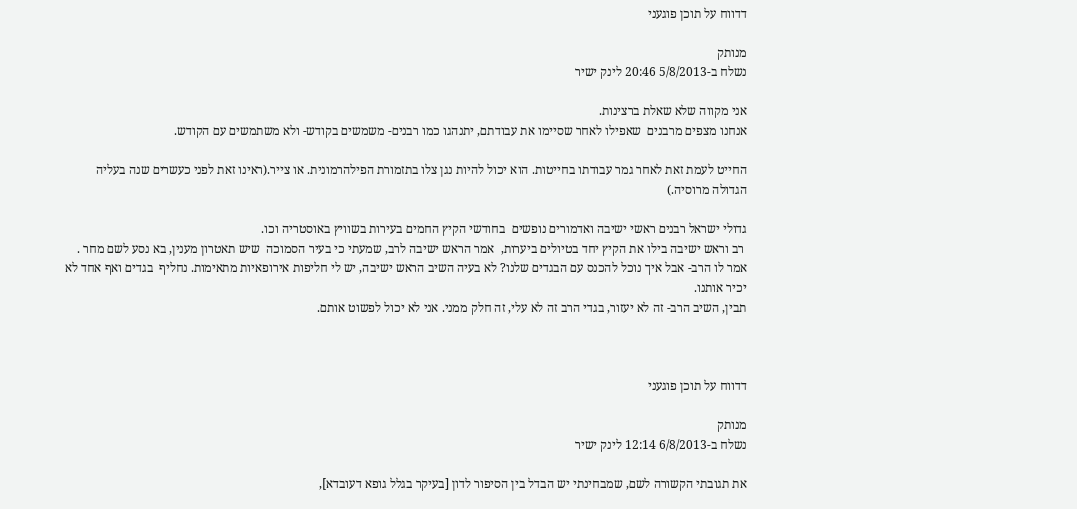דדווח על תוכן פוגעני

מנותק
נשלח ב-5/8/2013 20:46 לינק ישיר

אני מקווה שלא שאלת ברצינות.
אנחנו מצפים מרבנים  שאפילו לאחר שסיימו את עבודתם, יתנהגו כמו רבנים- משמשים בקודש- ולא משתמשים עם הקודש.

החייט לעמת זאת לאחר גמר עבודתו בחייטות. הוא יכול להיות נגן צלו בתזמורת הפילהרמונית. או צייר.(ראינו זאת לפני כעשרים שנה בעליה הגדולה מרוסיה.)

גדולי ישראל רבנים ראשי ישיבה ואדמורים נופשים  בחודשי הקיץ החמים בעירות בשוויץ באוסטריה וכו.
 רב וראש ישיבה בילו את הקיץ יחד בטיולים ביערות,  אמר הראש ישיבה לרב, שמעתי כי בעיר הסמוכה  שיש תאטרון מענין, בא נסע לשם מחר .
אמר לו הרב- אבל איך נוכל להכנס עם הבגדים שלנו? לא בעיה השיב הראש ישיבה, יש לי חליפות אירופאיות מתאימות. נחליף  בגדים ואף אחד לא יכיר אותנו.
תבין, השיב הרב- זה לא יעזור, בגדי הרב זה לא עלי, זה חלק ממני. אני לא יכול לפשוט אותם.



דדווח על תוכן פוגעני

מנותק
נשלח ב-6/8/2013 12:14 לינק ישיר

את תגובתי הקשורה לשם, שמבחינתי יש הבדל בין הסיפור לדון [בעיקר בגלל גופא דעובדא],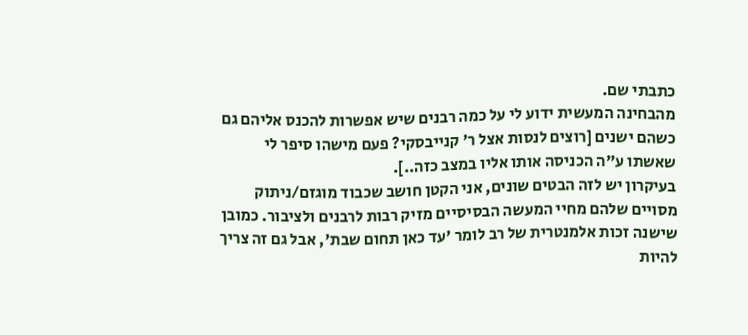כתבתי שם.
מהבחינה המעשית ידוע לי על כמה רבנים שיש אפשרות להכנס אליהם גם כשהם ישנים [רוצים לנסות אצל ר' קנייבסקי? פעם מישהו סיפר לי שאשתו ע"ה הכניסה אותו אליו במצב כזה..].
בעיקרון יש לזה הבטים שונים, אני הקטן חושב שכבוד מוגזם/ניתוק מסויים שלהם מחיי המעשה הבסיסיים מזיק רבות לרבנים ולציבור. כמובן שישנה זכות אלמנטרית של רב לומר 'עד כאן תחום שבת', אבל גם זה צריך להיות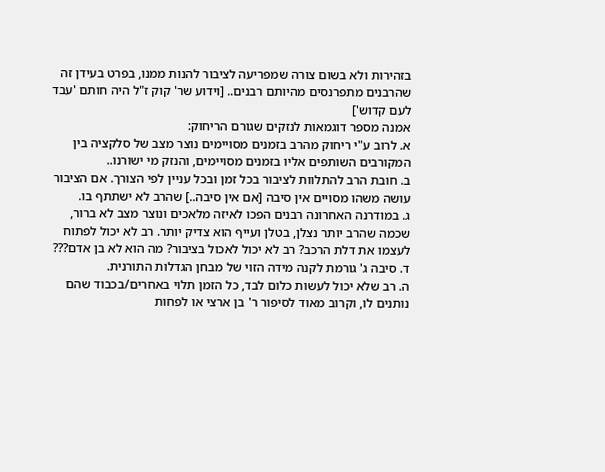בזהירות ולא בשום צורה שמפריעה לציבור להנות ממנו, בפרט בעידן זה שהרבנים מתפרנסים מהיותם רבנים.. [וידוע שר' קוק ז"ל היה חותם 'עבד לעם קדוש']
אמנה מספר דוגמאות לנזקים שגורם הריחוק:
א. לרוב ע"י ריחוק מהרב בזמנים מסויימים נוצר מצב של סלקציה בין המקורבים השותפים אליו בזמנים מסויימים, והנזק מי ישורנו..
ב. חובת הרב להתלוות לציבור בכל זמן ובכל עניין לפי הצורך. אם הציבור עושה משהו מסויים אין סיבה [אם אין סיבה..] שהרב לא ישתתף בו.
ג. במודרנה האחרונה רבנים הפכו לאיזה מלאכים ונוצר מצב לא ברור, שכמה שהרב יותר נצלן, בטלן ועייף הוא צדיק יותר. רב לא יכול לפתוח לעצמו את דלת הרכב? רב לא יכול לאכול בציבור? מה הוא לא בן אדם???
ד. סיבה ג' גורמת לקנה מידה הזוי של מבחן הגדלות התורנית.
ה. רב שלא יכול לעשות כלום לבד, כל הזמן תלוי באחרים/בכבוד שהם נותנים לו, וקרוב מאוד לסיפור ר' בן ארצי או לפחות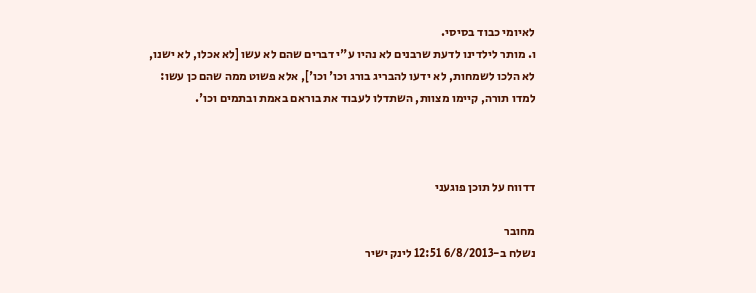לאיומי כבוד בסיסי.
ו. מותר לילדינו לדעת שרבנים לא נהיו ע"י דברים שהם לא עשו [לא אכלו, לא ישנו, לא הלכו לשמחות, לא ידעו להבריג בורג וכו' וכו'], אלא פשוט ממה שהם כן עשו: למדו תורה, קיימו מצוות, השתדלו לעבוד את בוראם באמת ובתמים וכו'.



דדווח על תוכן פוגעני

מחובר
נשלח ב-6/8/2013 12:51 לינק ישיר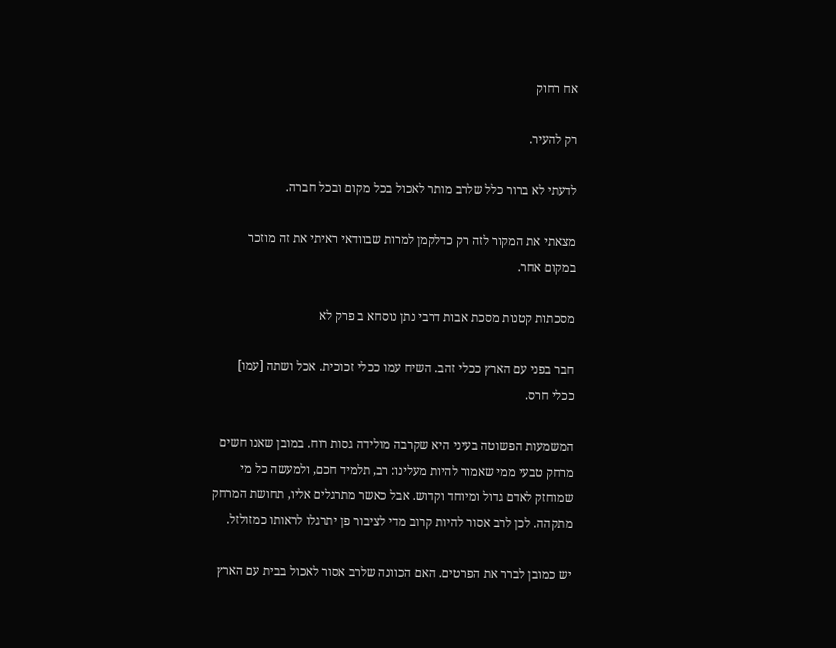אח רחוק

רק להעיר.

לדעתי לא ברור כלל שלרב מותר לאכול בכל מקום ובכל חברה.

מצאתי את המקור לזה רק כדלקמן למרות שבוודאי ראיתי את זה מוזכר במקום אחר.

מסכתות קטנות מסכת אבות דרבי נתן נוסחא ב פרק לא

חבר בפני עם הארץ ככלי זהב. השיח עמו ככלי זכוכית. אכל ושתה [עמו] ככלי חרס.

המשמעות הפשוטה בעיני היא שקרבה מולידה גסות רוח. במובן שאנו חשים מרחק טבעי ממי שאמור להיות מעלינו: רב, תלמיד חכם, ולמעשה כל מי שמוחזק לאדם גדול ומיוחד וקדוש. אבל כאשר מתרגלים אליו, תחושת המרחק מתקהה. לכן לרב אסור להיות קרוב מדי לציבור פן יתרגלו לראותו כמזולזל.

יש כמובן לברר את הפרטים. האם הכוונה שלרב אסור לאכול בבית עם הארץ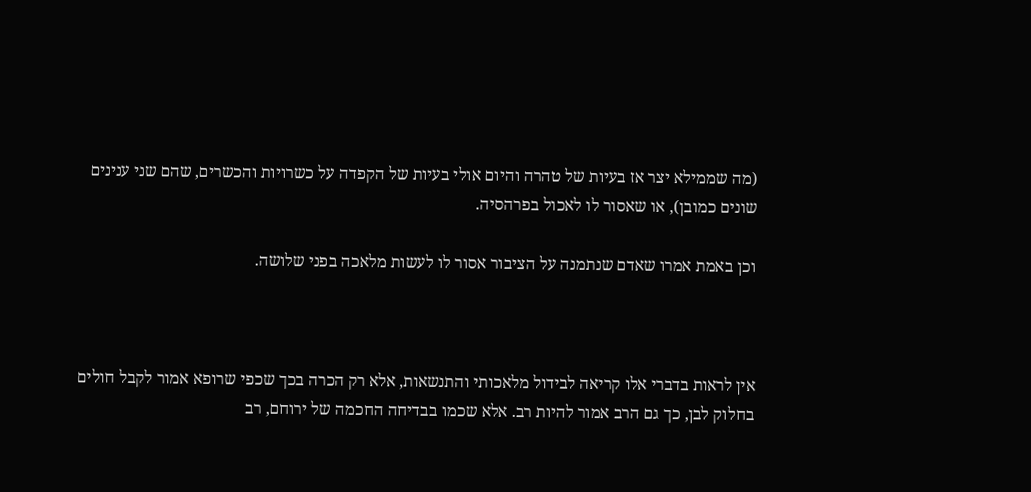(מה שממילא יצר אז בעיות של טהרה והיום אולי בעיות של הקפדה על כשרויות והכשרים, שהם שני ענינים שונים כמובן), או שאסור לו לאכול בפרהסיה.

וכן באמת אמרו שאדם שנתמנה על הציבור אסור לו לעשות מלאכה בפני שלושה.



אין לראות בדברי אלו קריאה לבידול מלאכותי והתנשאות, אלא רק הכרה בכך שכפי שרופא אמור לקבל חולים בחלוק לבן, כך גם הרב אמור להיות רב. אלא שכמו בבדיחה החכמה של ירוחם, רב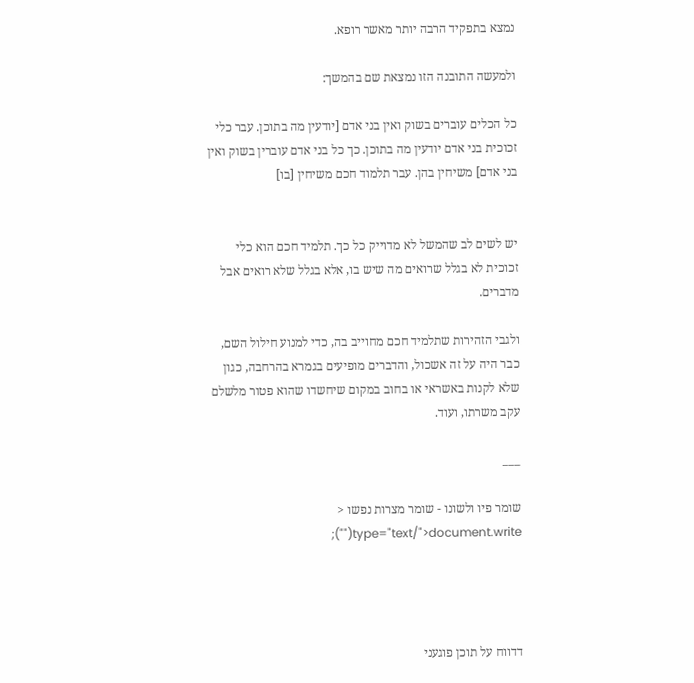נמצא בתפקיד הרבה יותר מאשר רופא.

ולמעשה התובנה הזו נמצאת שם בהמשך:

כל הכלים עוברים בשוק ואין בני אדם [יודעין מה בתוכן. עבר כלי זכוכית בני אדם יודעין מה בתוכן. כך כל בני אדם עוברין בשוק ואין בני אדם] משיחין בהן. עבר תלמוד חכם משיחין [בו]


יש לשים לב שהמשל לא מדוייק כל כך. תלמיד חכם הוא כלי זכוכית לא בגלל שרואים מה שיש בו, אלא בגלל שלא רואים אבל מדברים.

ולגבי הזהירות שתלמיד חכם מחוייב בה, כדי למנוע חילול השם, כבר היה על זה אשכול, והדברים מופיעים בגמרא בהרחבה, כגון שלא לקנות באשראי או בחוב במקום שיחשדו שהוא פטור מלשלם עקב משרתו, ועוד.

___

שומר פיו ולשונו - שומר מצרות נפשו < type="text/">document.write("");




דדווח על תוכן פוגעני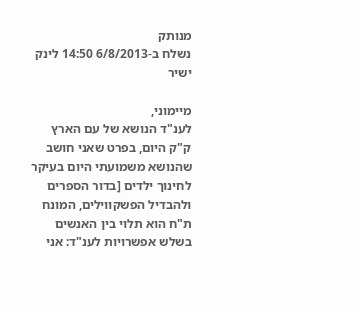מנותק
נשלח ב-6/8/2013 14:50 לינק ישיר

מיימוני,
לענ"ד הנושא של עם הארץ ק"ק היום, בפרט שאני חושב שהנושא משמועתי היום בעיקר לחינוך ילדים [בדור הספרים ולהבדיל הפשקווילים, המונח ת"ח הוא תלוי בין האנשים בשלש אפשרויות לענ"ד: אני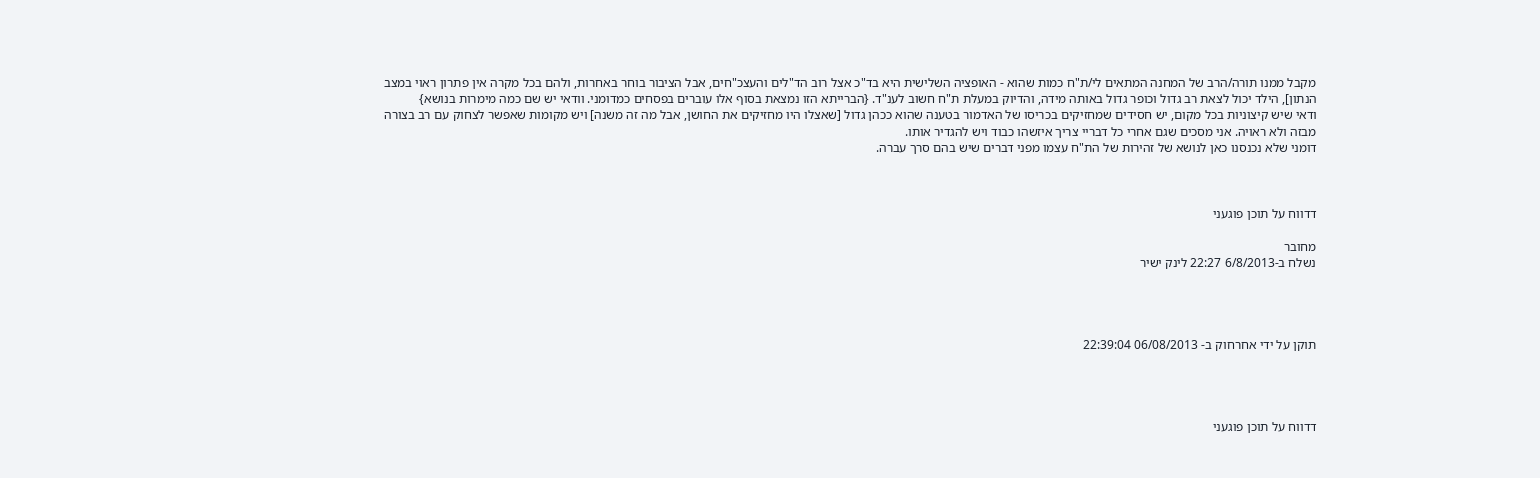מקבל ממנו תורה/הרב של המחנה המתאים לי/ת"ח כמות שהוא - האופציה השלישית היא בד"כ אצל רוב הד"לים והעצכ"חים, אבל הציבור בוחר באחרות, ולהם בכל מקרה אין פתרון ראוי במצב הנתון], הילד יכול לצאת רב גדול וכופר גדול באותה מידה, והדיוק במעלת ת"ח חשוב לענ"ד. {הברייתא הזו נמצאת בסוף אלו עוברים בפסחים כמדומני. וודאי יש שם כמה מימרות בנושא}
ודאי שיש קיצוניות בכל מקום, יש חסידים שמחזיקים בכריסו של האדמור בטענה שהוא ככהן גדול [שאצלו היו מחזיקים את החושן, אבל מה זה משנה] ויש מקומות שאפשר לצחוק עם רב בצורה מבזה ולא ראויה. אני מסכים שגם אחרי כל דבריי צריך איזשהו כבוד ויש להגדיר אותו.
דומני שלא נכנסנו כאן לנושא של זהירות של הת"ח עצמו מפני דברים שיש בהם סרך עברה.



דדווח על תוכן פוגעני

מחובר
נשלח ב-6/8/2013 22:27 לינק ישיר




תוקן על ידי אחרחוק ב- 06/08/2013 22:39:04




דדווח על תוכן פוגעני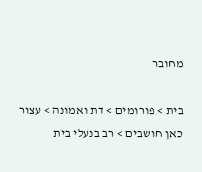מחובר

בית > פורומים > דת ואמונה > עצור כאן חושבים > רב בנעלי בית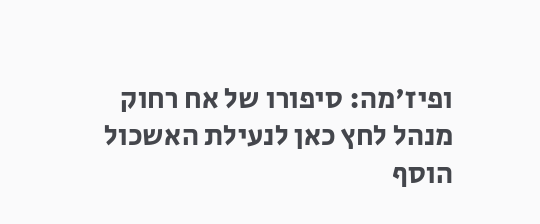ופיז'מה: סיפורו של אח רחוק
מנהל לחץ כאן לנעילת האשכול
הוסף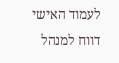לעמוד האישי  דווח למנהל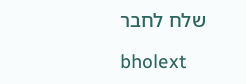שלח לחבר

bholext